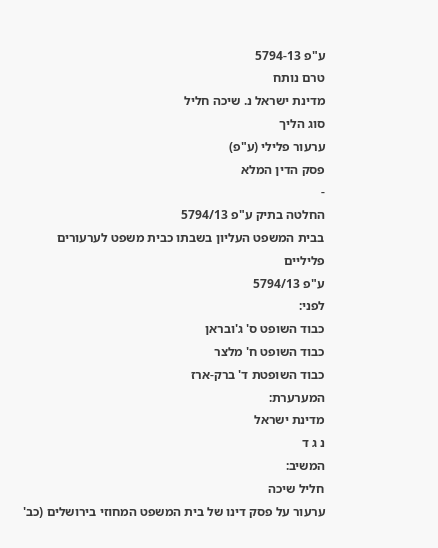ע"פ 5794-13
טרם נותח
מדינת ישראל נ. שיכה חליל
סוג הליך
ערעור פלילי (ע"פ)
פסק הדין המלא
-
החלטה בתיק ע"פ 5794/13
בבית המשפט העליון בשבתו כבית משפט לערעורים פליליים
ע"פ 5794/13
לפני:
כבוד השופט ס' ג'ובראן
כבוד השופט ח' מלצר
כבוד השופטת ד' ברק-ארז
המערערת:
מדינת ישראל
נ ג ד
המשיב:
חליל שיכה
ערעור על פסק דינו של בית המשפט המחוזי בירושלים (כב'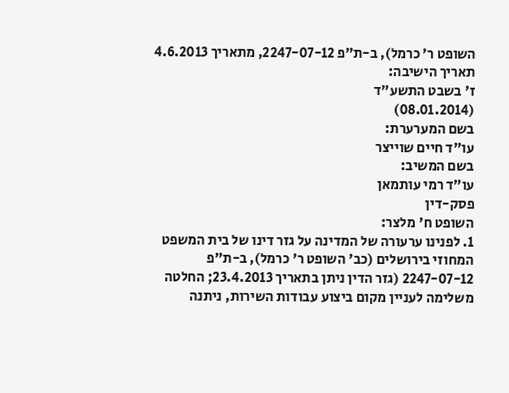השופט ר' כרמל), ב-ת"פ 2247-07-12, מתאריך 4.6.2013
תאריך הישיבה:
ז' בשבט התשע"ד
(08.01.2014)
בשם המערערת:
עו"ד חיים שוייצר
בשם המשיב:
עו"ד רמי עותמאן
פסק-דין
השופט ח' מלצר:
1. לפנינו ערעורה של המדינה על גזר דינו של בית המשפט המחוזי בירושלים (כב' השופט ר' כרמל), ב-ת"פ 2247-07-12 (גזר הדין ניתן בתאריך 23.4.2013; החלטה משלימה לעניין מקום ביצוע עבודות השירות, ניתנה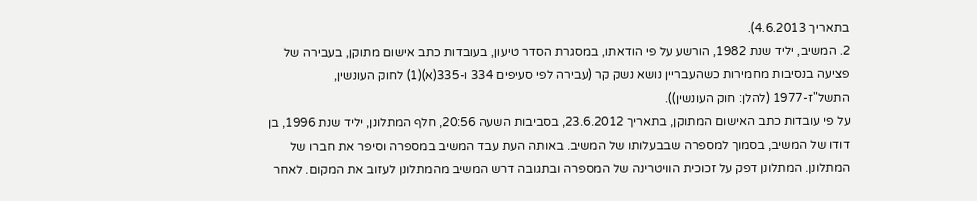בתאריך 4.6.2013).
2. המשיב, יליד שנת 1982, הורשע על פי הודאתו, במסגרת הסדר טיעון, בעובדות כתב אישום מתוקן, בעבירה של פציעה בנסיבות מחמירות כשהעבריין נושא נשק קר (עבירה לפי סעיפים 334 ו-335(א)(1) לחוק העונשין, התשל"ז-1977 (להלן: חוק העונשין)).
על פי עובדות כתב האישום המתוקן, בתאריך 23.6.2012, בסביבות השעה 20:56, חלף המתלונן, יליד שנת 1996, בן דודו של המשיב, בסמוך למספרה שבבעלותו של המשיב. באותה העת עבד המשיב במספרה וסיפר את חברו של המתלונן. המתלונן דפק על זכוכית הוויטרינה של המספרה ובתגובה דרש המשיב מהמתלונן לעזוב את המקום. לאחר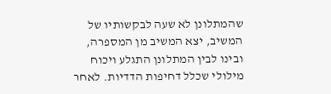שהמתלונן לא שעה לבקשותיו של המשיב, יצא המשיב מן המספרה, ובינו לבין המתלונן התגלע ויכוח מילולי שכלל דחיפות הדדיות. לאחר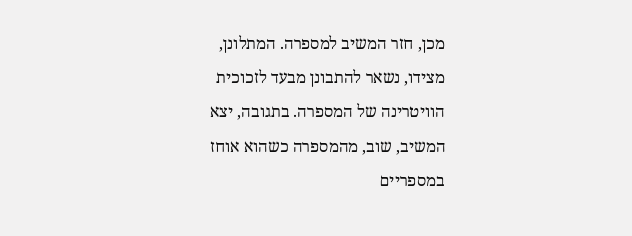מכן, חזר המשיב למספרה. המתלונן, מצידו, נשאר להתבונן מבעד לזכוכית הוויטרינה של המספרה. בתגובה, יצא המשיב, שוב, מהמספרה כשהוא אוחז במספריים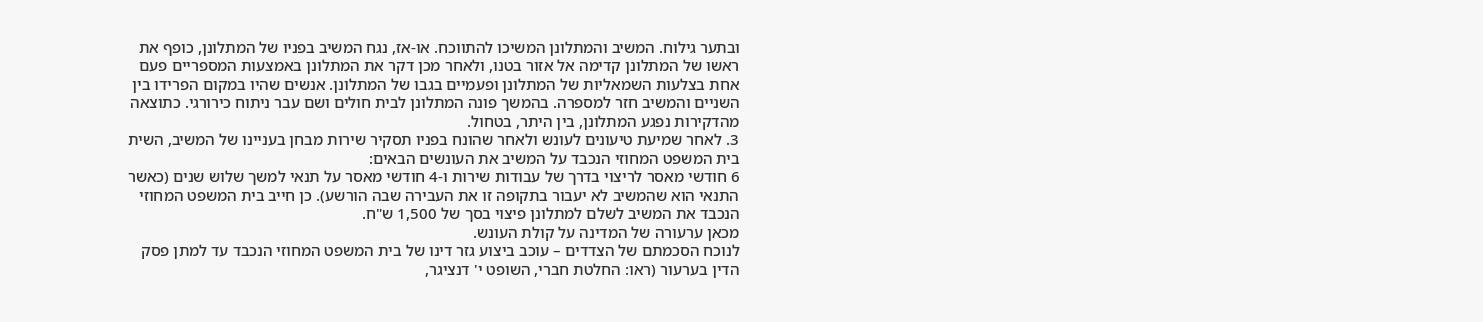ובתער גילוח. המשיב והמתלונן המשיכו להתווכח. או-אז, נגח המשיב בפניו של המתלונן, כופף את ראשו של המתלונן קדימה אל אזור בטנו, ולאחר מכן דקר את המתלונן באמצעות המספריים פעם אחת בצלעות השמאליות של המתלונן ופעמיים בגבו של המתלונן. אנשים שהיו במקום הפרידו בין השניים והמשיב חזר למספרה. בהמשך פונה המתלונן לבית חולים ושם עבר ניתוח כירורגי. כתוצאה מהדקירות נפגע המתלונן, בין היתר, בטחול.
3. לאחר שמיעת טיעונים לעונש ולאחר שהונח בפניו תסקיר שירות מבחן בעניינו של המשיב, השית בית המשפט המחוזי הנכבד על המשיב את העונשים הבאים:
6 חודשי מאסר לריצוי בדרך של עבודות שירות ו-4 חודשי מאסר על תנאי למשך שלוש שנים (כאשר התנאי הוא שהמשיב לא יעבור בתקופה זו את העבירה שבה הורשע). כן חייב בית המשפט המחוזי הנכבד את המשיב לשלם למתלונן פיצוי בסך של 1,500 ש"ח.
מכאן ערעורה של המדינה על קולת העונש.
לנוכח הסכמתם של הצדדים – עוכב ביצוע גזר דינו של בית המשפט המחוזי הנכבד עד למתן פסק הדין בערעור (ראו: החלטת חברי, השופט י' דנציגר,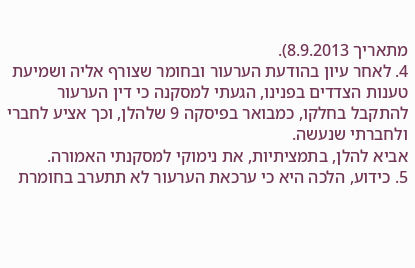מתאריך 8.9.2013).
4. לאחר עיון בהודעת הערעור ובחומר שצורף אליה ושמיעת טענות הצדדים בפנינו, הגעתי למסקנה כי דין הערעור להתקבל בחלקו, כמבואר בפיסקה 9 שלהלן, וכך אציע לחברי ולחברתי שנעשה.
אביא להלן, בתמציתיות, את נימוקי למסקנתי האמורה.
5. כידוע, הלכה היא כי ערכאת הערעור לא תתערב בחומרת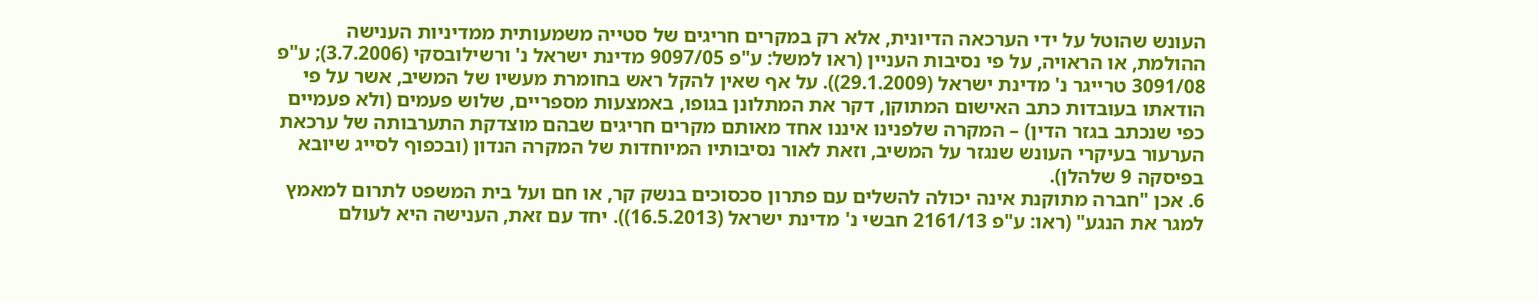העונש שהוטל על ידי הערכאה הדיונית, אלא רק במקרים חריגים של סטייה משמעותית ממדיניות הענישה ההולמת, או הראויה, על פי נסיבות העניין (ראו למשל: ע"פ 9097/05 מדינת ישראל נ' ורשילובסקי (3.7.2006); ע"פ 3091/08 טרייגר נ' מדינת ישראל (29.1.2009)). על אף שאין להקל ראש בחומרת מעשיו של המשיב, אשר על פי הודאתו בעובדות כתב האישום המתוקן, דקר את המתלונן בגופו, באמצעות מספריים, שלוש פעמים (ולא פעמיים כפי שנכתב בגזר הדין) – המקרה שלפנינו איננו אחד מאותם מקרים חריגים שבהם מוצדקת התערבותה של ערכאת הערעור בעיקרי העונש שנגזר על המשיב, וזאת לאור נסיבותיו המיוחדות של המקרה הנדון (ובכפוף לסייג שיובא בפיסקה 9 שלהלן).
6. אכן "חברה מתוקנת אינה יכולה להשלים עם פתרון סכסוכים בנשק קר, או חם ועל בית המשפט לתרום למאמץ למגר את הנגע" (ראו: ע"פ 2161/13 חבשי נ' מדינת ישראל (16.5.2013)). יחד עם זאת, הענישה היא לעולם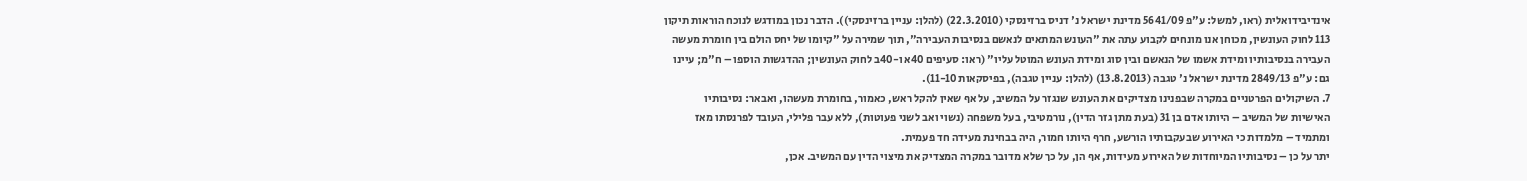אינדיבידואלית (ראו, למשל: ע"פ 5641/09 מדינת ישראל נ' דניס ברזינסקי (22.3.2010) (להלן: עניין ברזינסקי)). הדבר נכון במודגש לנוכח הוראות תיקון 113 לחוק העונשין, מכוחן אנו מונחים לקבוע עתה את "העונש המתאים לנאשם בנסיבות העבירה", תוך שמירה על "קיומו של יחס הולם בין חומרת מעשה העבירה בנסיבותיו ומידת אשמו של הנאשם ובין סוג ומידת העונש המוטל עליו" (ראו: סעיפים 40א ו-40ב לחוק העונשין; ההדגשות הוספו – ח"מ; עיינו גם: ע"פ 2849/13 מדינת ישראל נ' טגבה (13.8.2013) (להלן: עניין טגבה), בפיסקאות 11-10).
7. השיקולים הפרטניים במקרה שבפנינו מצדיקים את העונש שנגזר על המשיב, על אף שאין להקל ראש, כאמור, בחומרת מעשהו, ואבאר: נסיבותיו האישיות של המשיב – היותו אדם בן 31 (בעת מתן גזר הדין), נורמטיבי, בעל משפחה (נשוי ואב לשני פעוטות), ללא עבר פלילי, העובד לפרנסתו מאז ומתמיד – מלמדות כי האירוע שבעקבותיו הורשע, חרף היותו חמור, היה בבחינת מעידה חד פעמית.
יתר על כן – נסיבותיו המיוחדות של האירוע מעידות, אף הן, על כך שלא מדובר במקרה המצדיק את מיצוי הדין עם המשיב. אכן,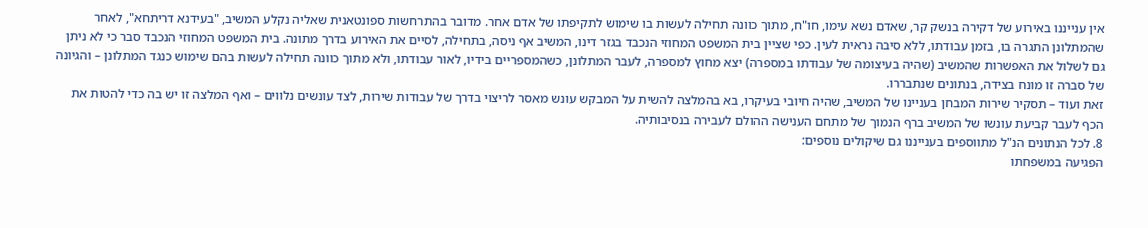אין ענייננו באירוע של דקירה בנשק קר, שאדם נשא עימו, חו"ח, מתוך כוונה תחילה לעשות בו שימוש לתקיפתו של אדם אחר. מדובר בהתרחשות ספונטאנית שאליה נקלע המשיב, "בעידנא דריתחא", לאחר שהמתלונן התגרה בו, בזמן עבודתו, ללא סיבה נראית לעין. כפי שציין בית המשפט המחוזי הנכבד בגזר דינו, המשיב אף ניסה, בתחילה, לסיים את האירוע בדרך מתונה. בית המשפט המחוזי הנכבד סבר כי לא ניתן גם לשלול את האפשרות שהמשיב (שהיה בעיצומה של עבודתו במספרה) יצא מחוץ למספרה, לעבר המתלונן, כשהמספריים בידיו, לאור עבודתו, ולא מתוך כוונה תחילה לעשות בהם שימוש כנגד המתלונן – והגיונה של סברה זו מונח בצידה, בנתונים שנתבררו.
זאת ועוד – תסקיר שירות המבחן בעניינו של המשיב, שהיה חיובי בעיקרו, בא בהמלצה להשית על המבקש עונש מאסר לריצוי בדרך של עבודות שירות, לצד עונשים נלווים – ואף המלצה זו יש בה כדי להטות את הכף לעבר קביעת עונשו של המשיב ברף הנמוך של מתחם הענישה ההולם לעבירה בנסיבותיה.
8. לכל הנתונים הנ"ל מתווספים בענייננו גם שיקולים נוספים:
הפגיעה במשפחתו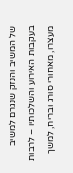של המשיב והנזק שנגרם למשיב בעקבות האירוע והשלכותיו – לרבות מעצרו, מאחורי סורג ובריח, למשך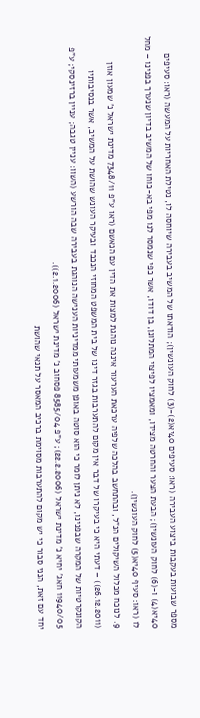מספר שבועות בעקבות ביצוע העבירה (ראו: סעיפים 40יא(2)-(3) לחוק העונשין); הודאתו של המשיב בעבירה שיוחסה לו, נטילת האחריות על המעשה (ראו: סעיפים 40יא(4) ו-(6) לחוק העונשין); הבעת הצער והחרטה מצידו, ומאמציו לפיצוי המתלונן, בן דודו, אשר כפי שנמסר לנו מפי בא-כוחו של המשיב בדיון שנערך בפנינו – מחל לו (ראו: סעיף 40יא(5) לחוק העונשין).
9. לנוכח מכלול השיקולים הנ"ל, ובהתחשב בהלכה שלפיה ערכאת הערעור איננה נוהגת למצות את הדין עם הנאשם (ראו ע"פ 7348/11 מדינת ישראל נ' שמעון אוזן (26.12.2011)) – דעתי היא כי בעיקרו של דבר אין מקום להתערבות בגזר דינו של בית המשפט המחוזי הנכבד ובעיקר העונש שהושת על המשיב, אשר בנסיבותיו הקונקרטיות של המקרה שבפנינו, לא ניתן לומר כי הוא סוטה באופן משמעותי ממדיניות הענישה הנוהגת בעבירה שבה הורשע (השוו: עניין טגבה; עניין ברזינסקי; ע"פ 11940/05 חאג' יחיא נ' מדינת ישראל (22.2.2006); ע"פ 8585/04 פסחוב נ' מדינת ישראל (2.1.2006)).
יחד עם זאת, הנני סבור כי יש מקום להתערבות מסוימת ברכיב המאסר על תנאי שהושת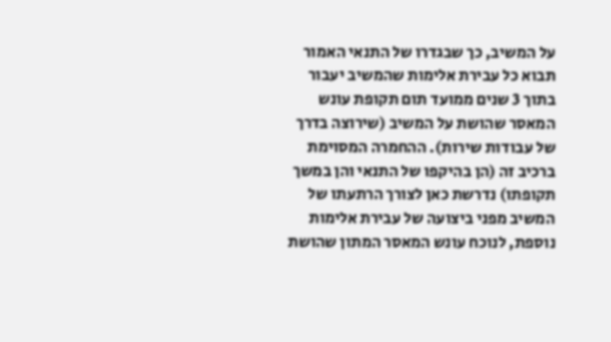על המשיב, כך שבגדרו של התנאי האמור תבוא כל עבירת אלימות שהמשיב יעבור בתוך 3 שנים ממועד תום תקופת עונש המאסר שהושת על המשיב (שירוצה בדרך של עבודות שירות). ההחמרה המסוימת ברכיב זה (הן בהיקפו של התנאי והן במשך תקופתו) נדרשת כאן לצורך הרתעתו של המשיב מפני ביצועה של עבירת אלימות נוספת, לנוכח עונש המאסר המתון שהושת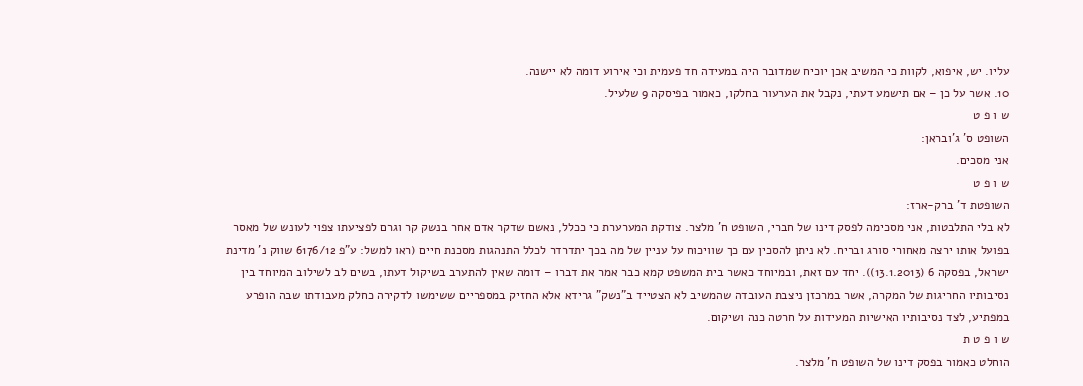עליו. יש, איפוא, לקוות כי המשיב אכן יוכיח שמדובר היה במעידה חד פעמית וכי אירוע דומה לא יישנה.
10. אשר על כן – אם תישמע דעתי, נקבל את הערעור בחלקו, כאמור בפיסקה 9 שלעיל.
ש ו פ ט
השופט ס' ג'ובראן:
אני מסכים.
ש ו פ ט
השופטת ד' ברק-ארז:
לא בלי התלבטות, אני מסכימה לפסק דינו של חברי, השופט ח' מלצר. צודקת המערערת כי ככלל, נאשם שדקר אדם אחר בנשק קר וגרם לפציעתו צפוי לעונש של מאסר בפועל אותו ירצה מאחורי סורג ובריח. לא ניתן להסכין עם כך שוויכוח על עניין של מה בכך יתדרדר לכלל התנהגות מסכנת חיים (ראו למשל: ע"פ 6176/12 שווק נ' מדינת ישראל, בפסקה 6 (13.1.2013)). יחד עם זאת, ובמיוחד כאשר בית המשפט קמא כבר אמר את דברו – דומה שאין להתערב בשיקול דעתו, בשים לב לשילוב המיוחד בין נסיבותיו החריגות של המקרה, אשר במרכזן ניצבת העובדה שהמשיב לא הצטייד ב"נשק" גרידא אלא החזיק במספריים ששימשו לדקירה כחלק מעבודתו שבה הופרע במפתיע, לצד נסיבותיו האישיות המעידות על חרטה כנה ושיקום.
ש ו פ ט ת
הוחלט כאמור בפסק דינו של השופט ח' מלצר.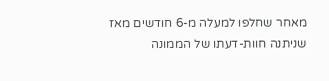מאחר שחלפו למעלה מ-6 חודשים מאז שניתנה חוות-דעתו של הממונה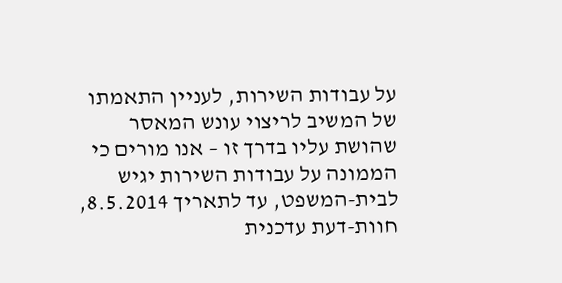על עבודות השירות, לעניין התאמתו של המשיב לריצוי עונש המאסר שהושת עליו בדרך זו – אנו מורים כי הממונה על עבודות השירות יגיש לבית-המשפט, עד לתאריך 8.5.2014, חוות-דעת עדכנית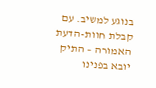בנוגע למשיב. עם קבלת חוות-הדעת האמורה – התיק יובא בפנינו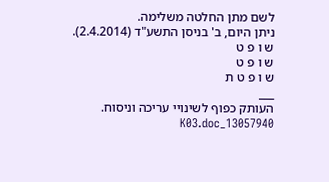לשם מתן החלטה משלימה.
ניתן היום, ב' בניסן התשע"ד (2.4.2014).
ש ו פ ט
ש ו פ ט
ש ו פ ט ת
___
העותק כפוף לשינויי עריכה וניסוח. 13057940_K03.doc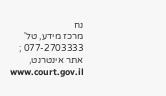נח
מרכז מידע, טל' 077-2703333 ; אתר אינטרנט, www.court.gov.il